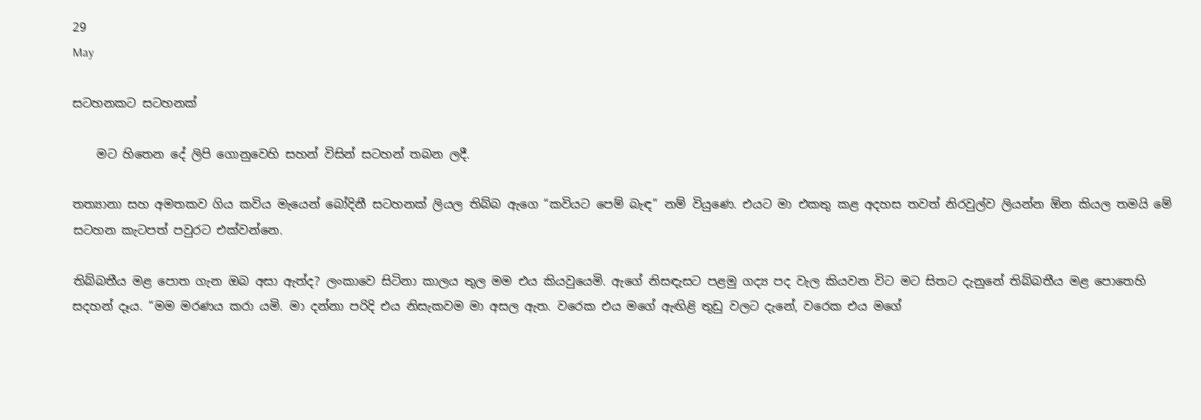29
May

සටහනකට සටහනක්

    මට හිතෙන දේ ලිපි ගොනුවෙහි සහන් විසින් සටහන් තබන ලදී.

තත්‍යානා සහ අමතකව ගිය කවිය මැයෙන් බෝදිනී සටහනක් ලියල තිබ්බ ඇගෙ “කවියට පෙම් බැඳ” නම් වියුණෙ. එයට මා එකතු කළ අදහස තවත් නිරවුල්ව ලියන්න ඕන කියල තමයි මේ සටහන කැටපත් පවුරට එක්වන්නෙ.

තිබ්බතීය මළ පොත ගැන ඔබ අසා ඇත්ද? ලංකාවෙ සිටිනා කාලය තුල මම එය කියවුයෙමි. ඇගේ නිසඳැසට පළමු ගද්‍ය පද වැල කියවන විට මට සිතට දැනුනේ තිබ්බතීය මළ පොතෙහි සදහන් දෑය. “මම මරණය කරා යමි. මා දන්නා පරිදි එය නිසැකවම මා අසල ඇත. වරෙක එය මගේ ඇඟිළි තුඩු වලට දැනේ, වරෙක එය මගේ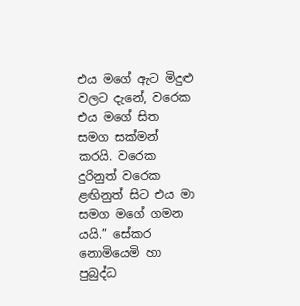එය ‍මගේ ඇට මිදුළු වලට දැනේ, වරෙක එය මගේ සිත සමග සක්මන් කරයි. වරෙක දුරිනුත් වරෙක ළඟිනුත් සිට එය මා සමග මගේ ගමන යයි.” සේකර නොමියෙමි හා පුබුද්ධ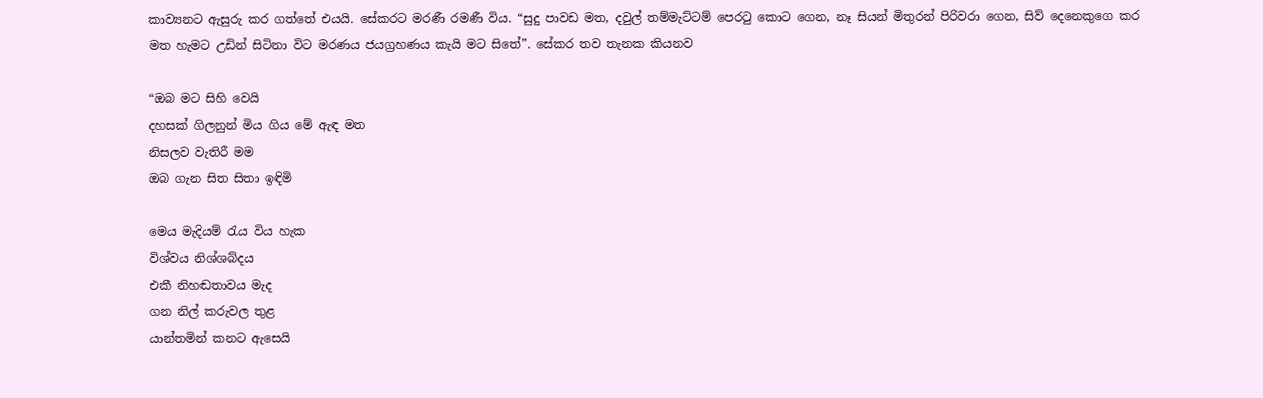කාව්‍යනට ඇසුරු කර ගත්තේ එයයි. සේකරට මරණී රමණී විය. “සුදු පාවඩ මත, දවුල් තම්මැට්ටම් පෙරටු කොට ගෙන, නෑ සියන් මිතුරන් පිරිවරා ගෙන, සිව් දෙනෙකුගෙ කර මත හැමට උඩින් සිටිනා විට මරණය ජයග්‍රහණය කැයි මට සිතේ”. සේකර තව තැනක කියනව

“ඔබ මට සිහි වෙයි
දහසක් ගිලනුන් මිය ගිය මේ ඇඳ මත
නිසලව වැතිරී මම
ඔබ ගැන සිත සිතා ඉඳිමි

මෙය මැදියම් රැය විය හැක
විශ්වය නිශ්ශබ්දය
එකී නිහඬතාවය මැද
ගන නිල් කරුවල තුළ
යාන්තමින් කනට ඇසෙයි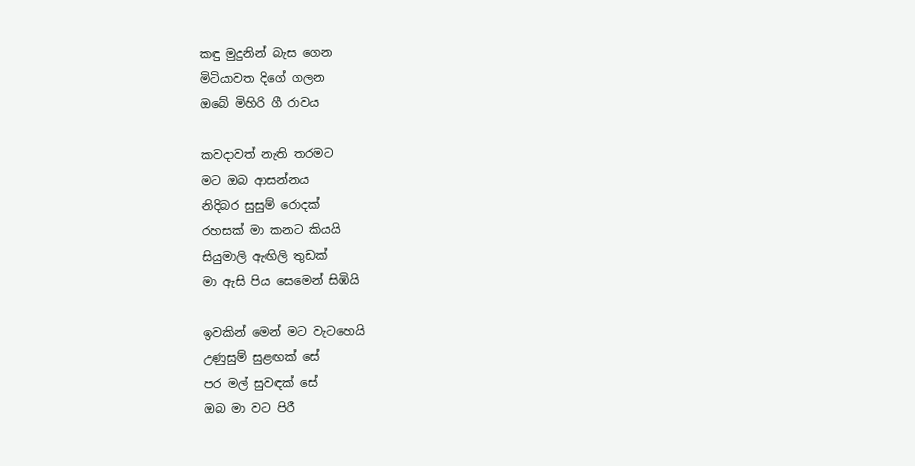කඳු මුදුනින් බැස ගෙන
මිටියාවත දිගේ ගලන
ඔබේ මිහිරි ගී රාවය

කවදාවත් නැති තරමට
මට ඔබ ආසන්නය
නිදිබර සුසුම් රොදක්
රහසක් මා කනට කියයි
සියුමාලි ඇඟිලි තුඩක්
මා ඇසි පිය සෙමෙන් සිඹියි

ඉවකින් මෙන් මට වැටහෙයි
උණුසුම් සුළඟක් සේ
පර මල් සුවඳක් සේ
ඔබ මා වට පිරී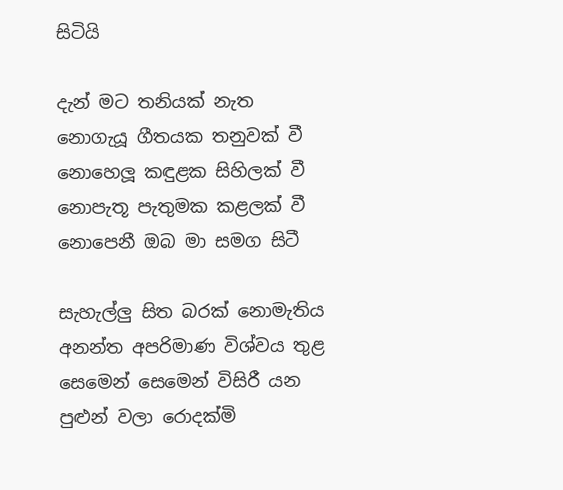සිටියි

දැන් මට තනියක් නැත
නොගැයූ ගීතයක තනුවක් වී
නොහෙලූ කඳුළක සිහිලක් වී
නොපැතූ පැතුමක කළලක් වී
නොපෙනී ඔබ මා සමග සිටී

සැහැල්ලු සිත බරක් නොමැතිය
අනන්ත අපරිමාණ විශ්වය තුළ
සෙමෙන් සෙමෙන් විසිරී යන
පුළුන් වලා රොදක්මි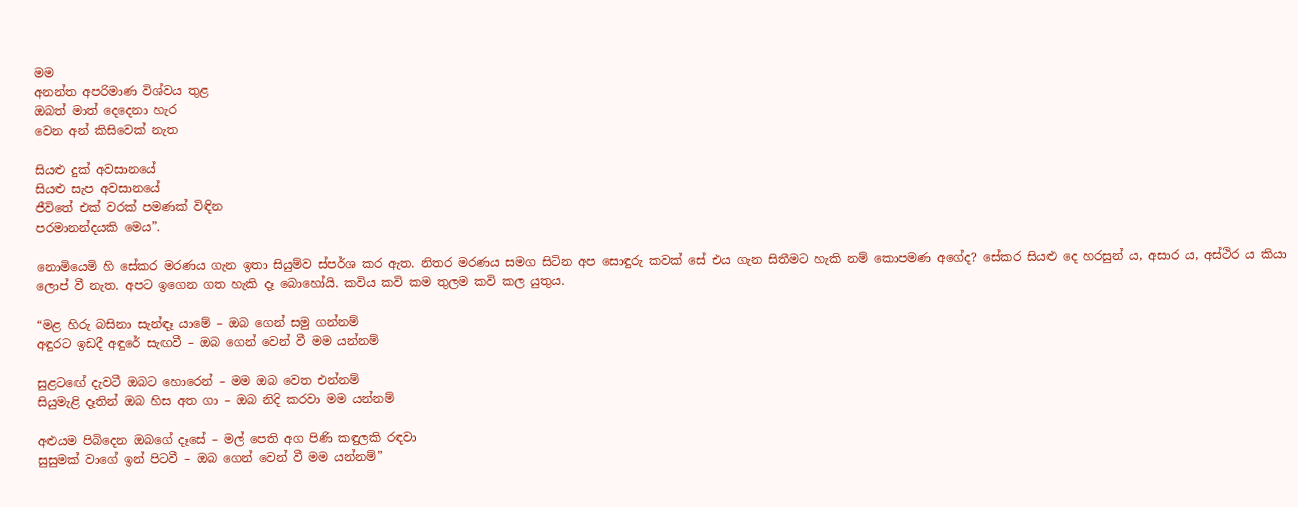මම
අනන්ත අපරිමාණ විශ්වය තුළ
ඔබත් මාත් දෙදෙනා හැර
වෙන අන් කිසිවෙක් නැත

සියළු දුක් අවසානයේ
සියළු සැප අවසානයේ
ජීවිතේ එක් වරක් පමණක් විඳින
පරමානන්දයකි මෙය”.

නොමියෙමි හි සේකර මරණය ගැන ඉතා සියුම්ව ස්පර්ශ කර ඇත. නිතර මරණය සමග සිටින අප සොඳුරු කවක් සේ එය ගැන සිතීමට හැකි නම් කොපමණ අගේද? සේකර සියළු දෙ හරසුන් ය, අසාර ය, අස්ථිර ය කියා ලොප් වී නැත. අපට ඉගෙන ගත හැකි දෑ බොහෝයි. කවිය කවි කම තුලම කවි කල යුතුය.

“මළ හිරු බසිනා සැන්ඳෑ යාමේ – ඔබ‍ ගෙන් සමු ගන්නම්
අඳුරට ඉඩදී අඳුරේ සැඟවී – ඔබ ගෙන් වෙන් වී මම යන්නම්

සුළ‍ටඟේ දැවටී ඔබට හොරෙන් – මම ඔබ වෙත එන්නම්
සියුමැළි දෑතින් ඔබ හිස අත ගා – ඔබ නිදි කරවා මම යන්නම්

අළුයම පිබිදෙන ඔබගේ දෑසේ – මල් පෙති අග පිණි කඳුලකි රඳවා
සුසුමක් වාගේ ඉන් පිටවී – ඔබ ගෙන් වෙන් වී මම යන්නම්”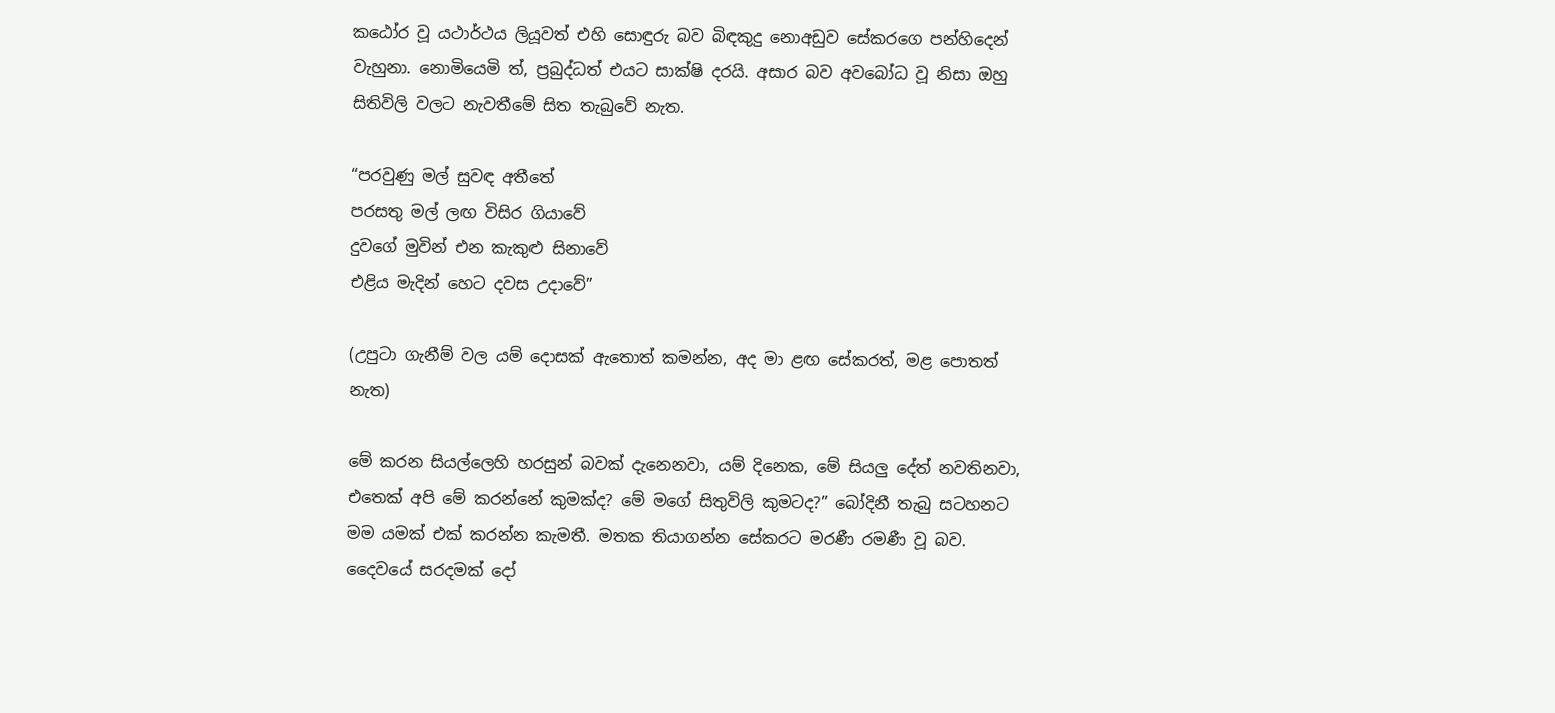කඨෝර වූ යථාර්ථය ලියූවත් එහි සොඳුරු බව බිඳකුදු නොඅඩුව සේකරගෙ පන්හිදෙන් වැහුනා. නොමියෙමි ත්, ප්‍රබුද්ධත් එයට සාක්ෂි දරයි. අසාර බව අවබෝධ වූ නිසා ඔහු සිතිවිලි වලට නැවතීමේ සිත තැබුවේ නැත.

“පරවුණු මල් සුවඳ අතීතේ
පරසතු මල් ලඟ විසිර ගියාවේ
දුවගේ මුවින් එන කැකුළු සිනාවේ
එළිය මැදින් හෙ‍ට දවස උදාවේ”

(උපුටා ගැනීම් වල යම් දොසක් ඇතොත් කමන්න, අද මා ළඟ සේකරත්, මළ පොතත් නැත)

මේ කරන සියල්ලෙහි හරසුන් බවක් දැනෙනවා, යම් දිනෙක, මේ සියලු දේත් නවතිනවා, එතෙක් අපි මේ කරන්නේ කුමක්ද? මේ මගේ සිතුවිලි කුමටද?” බෝදිනී තැබු සටහනට මම යමක් එක් කරන්න කැමතී. මතක තියාගන්න සේකරට මරණී රමණී වූ බව. දෛවයේ සරදමක් දෝ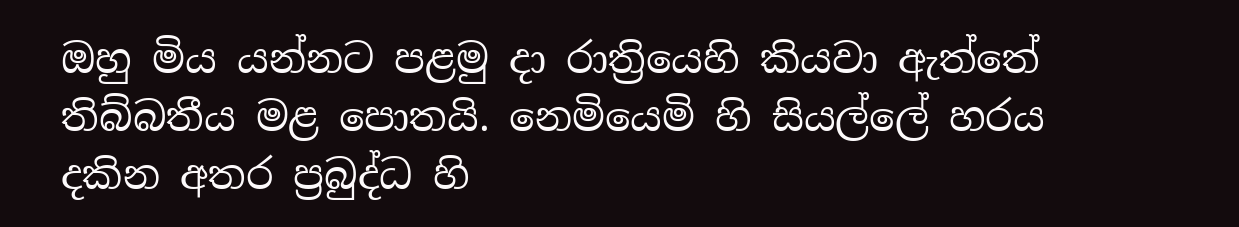ඔහු ‍මිය යන්නට පළමු දා රාත්‍රියෙහි කියවා ඇත්තේ තිබ්බතීය මළ පොතයි. නෙමියෙමි හි සියල්ලේ හරය දකින අතර ප්‍රබුද්ධ හි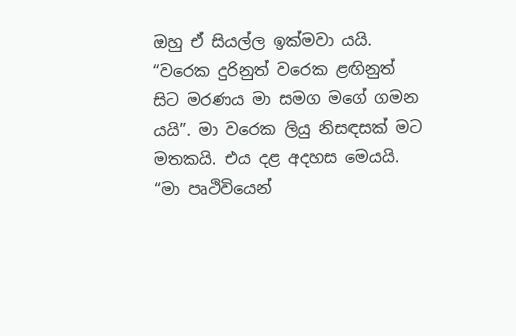ඔහු ‍ඒ සියල්ල ඉක්මවා යයි. “වරෙක දුරිනුත් වරෙක ළඟිනුත් සිට මරණය මා සමග මගේ ගමන යයි”. මා වරෙක ලියු නිසඳසක් මට මතකයි. එය දළ අදහස මෙයයි. “මා පෘථිවියෙන්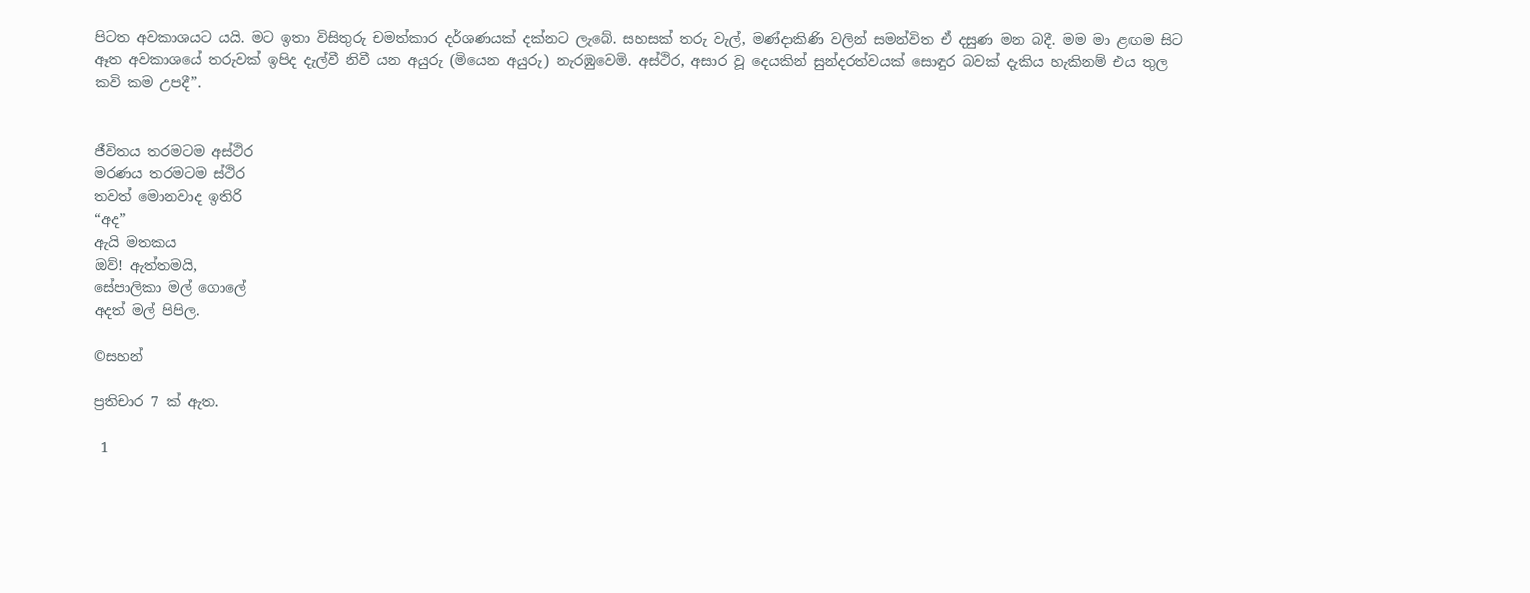පිටත අවකාශයට යයි. මට ඉතා විසිතුරු චමත්කාර දර්ශණයක් දක්නට ලැබේ. සහසක් තරු වැල්, මණ්දාකිණි වලින් සමන්විත ඒ දසුණ මන බදී. මම මා ළඟම සිට ඈත අවකාශයේ තරුවක් ඉපිද දැල්වී නිවී යන අයුරු (මියෙන අයුරු) නැරඹුවෙමි. අස්ථිර, අසාර වූ දෙයකින් ‍සුන්දරත්වයක් සොඳුර බවක් දැකිය හැකිනම් එය තුල කවි කම උපදී”.


ජීවිතය තරමටම අස්ථිර
මරණය තරමටම ස්ථිර
තවත් මොනවාද ඉතිරි
“අද”
ඇයි මතකය
ඔව්! ඇත්තමයි,
සේපාලිකා මල් ගොලේ
අදත් මල් පිපිල.

©සහන්

ප්‍රතිචාර 7 ක් ඇත.

 1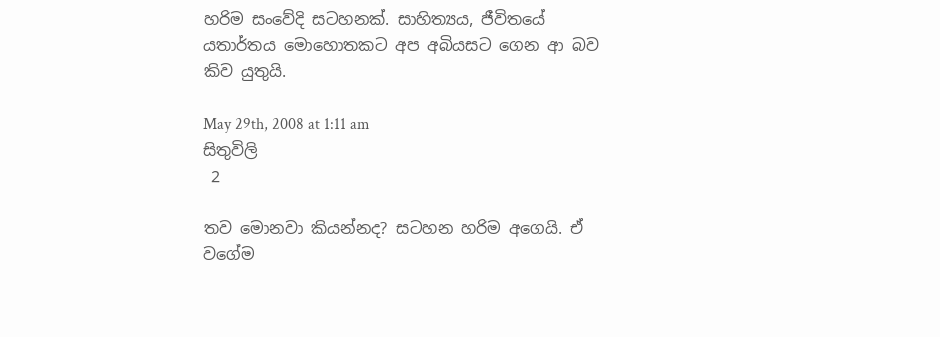හරිම සංවේදි සටහනක්. සාහිත්‍යය, ජීවිතයේ යතාර්තය මොහොතකට අප අබියසට ගෙන ආ බව කිව යුතුයි.

May 29th, 2008 at 1:11 am
සිතුවිලි
 2

තව මොනවා කියන්නද? සටහන හරිම අගෙයි. ඒ වගේම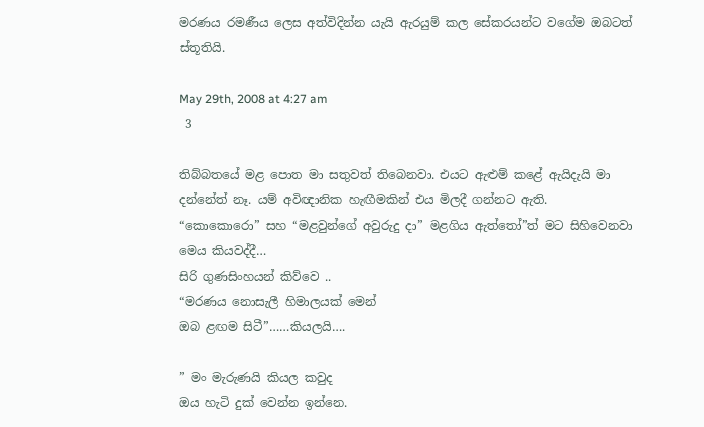මරණය රමණීය ලෙස අත්විදින්න යැයි ඇරයුම් කල සේකරයන්ට වගේම ඔබටත් ස්තූතියි.

May 29th, 2008 at 4:27 am
 3

තිබ්බත‍යේ මළ පොත මා සතුවත් තිබෙනවා. එයට ඇළුම් කළේ ඇයිදැයි මා දන්නේත් නෑ. යම් අවිඥානික හැඟීමකින් එය මිලදී ගන්නට ඇති. “කොකොරො” සහ “මළවුන්ගේ අවුරුදු දා” මළගිය ඇත්තෝ”ත් මට සිහිවෙනවා මෙය කියවද්දී…
සිරි ගුණසිංහයන් කිව්වෙ ..
“මරණය නොසැලී හිමාලයක් මෙන්
ඔබ ළඟම සිටී”……කියලයි….

” මං මැරුණයි කියල කවුද
ඔය හැටි දුක් වෙන්න ඉන්නෙ.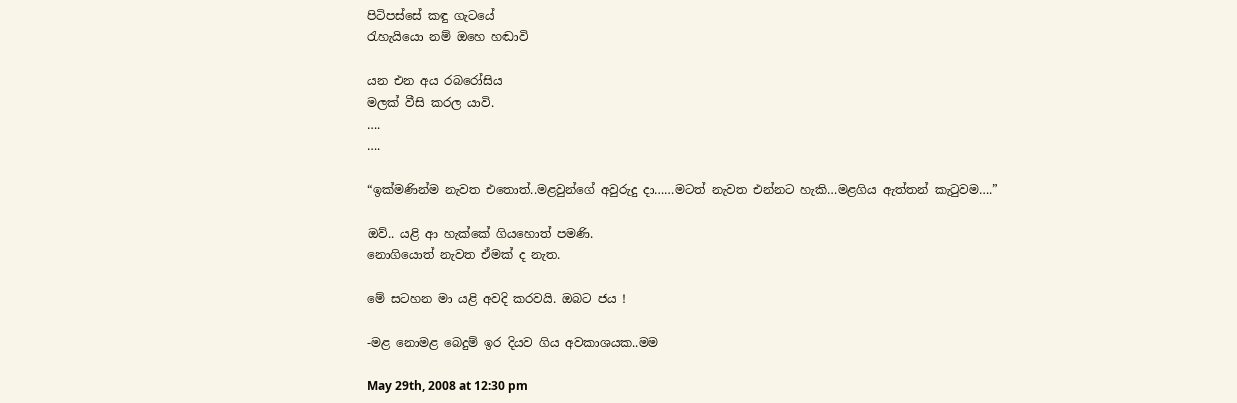පිටිපස්සේ කඳු ගැටයේ
රැහැයියො නම් ඔහෙ හඬාවි

යන එන අය රබරෝසිය
මලක් වීසි කරල යාවි.
….
….

“ඉක්මණින්ම නැවත එතොත්..මළවුන්ගේ අවුරුදු දා……මටත් නැවත එන්නට හැකි…මළගිය ඇත්තන් කැටුවම….”

ඔව්.. යළි ආ හැක්කේ ගියහොත් පමණි.
නොගියොත් නැවත ඒමක් ද නැත.

මේ සටහන මා යළි අවදි කරවයි. ඔබට ජය !

-මළ නොමළ බෙදුම් ඉර දියව ගිය අවකාශයක..මම

May 29th, 2008 at 12:30 pm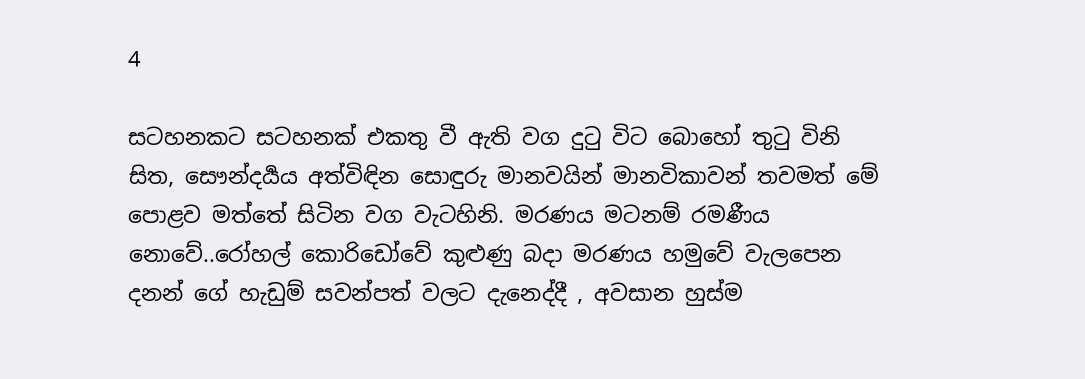4

සටහනකට සටහනක් එකතු වී ඇති වග දුටු විට බොහෝ තුටු විනි සිත, සෞන්දර්‍යය අත්විඳින සොඳුරු මානවයින් මානවිකාවන් තවමත් මේ පොළව මත්තේ සිටින වග වැටහිනි. මරණය මටනම් රමණීය නොවේ..රෝහල් කොරිඩෝවේ කුළුණු බදා මරණය හමුවේ වැලපෙන දනන් ගේ හැඩුම් සවන්පත් වලට දැනෙද්දී , අවසාන හුස්ම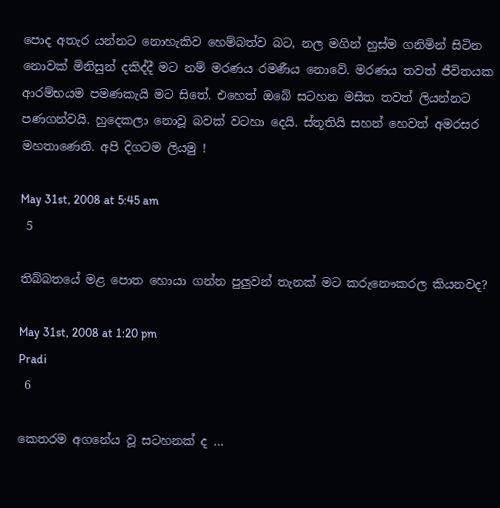පොද අතැර යන්නට නොහැකිව හෙම්බත්ව බට, නල මගින් හුස්ම ගනිමින් සිටින නොවක් මිනිසුන් දකිද්දී මට නම් මරණය රමණීය නොවේ. මරණය තවත් ජීවිතයක ආරම්භයම පමණකැයි මට සිතේ. එහෙත් ඔබේ සටහන මසිත තවත් ලියන්නට පණගන්වයි. හුදෙකලා නොවූ බවක් වටහා දෙයි. ස්තූතියි සහන් හෙවත් අමරසර මහතාණෙනි. අපි දිගටම ලියමු !

May 31st, 2008 at 5:45 am
 5

තිබ්බතයේ මළ පොත හොයා ගන්න පුලුවන් තැනක් මට කරුනෞකරල කියනවද?

May 31st, 2008 at 1:20 pm
Pradi
 6

කෙතරම අග‍නේය වූ සටහනක් ද …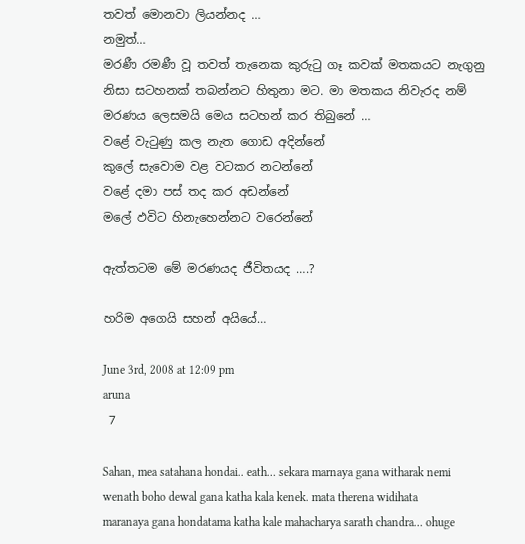තවත් ‍මොනවා ලියන්නද …
නමුත්…
මරණී රමණී වූ තවත් තැ‍‍‍නෙක කුරුටු ගෑ කවක් මතකයට නැගුනු නිසා සටහනක් තබන්නට හිතුනා මට. මා මතකය නිවැරද නම් ‍ මරණය ලෙසමයි මෙය ‍සටහන් කර තිබු‍නේ …
ව‍ළේ වැටුණු කල නැත ‍‍ගොඩ අදින්‍‍‍‍නේ
කු‍ලේ සැ‍වොම වළ වටකර නටන්‍‍‍‍නේ
ව‍ළේ දමා පස් තද කර අඩන්‍‍‍‍නේ
ම‍ලේ ඵවිට හිනැහෙන්නට ව‍රෙන්‍‍‍‍නේ

ඇත්තටම මේ මරණයද ජීවිතයද ….?

හරිම අගෙයි සහන් අයි‍‍යේ…

June 3rd, 2008 at 12:09 pm
aruna
 7

Sahan, mea satahana hondai.. eath… sekara marnaya gana witharak nemi wenath boho dewal gana katha kala kenek. mata therena widihata maranaya gana hondatama katha kale mahacharya sarath chandra… ohuge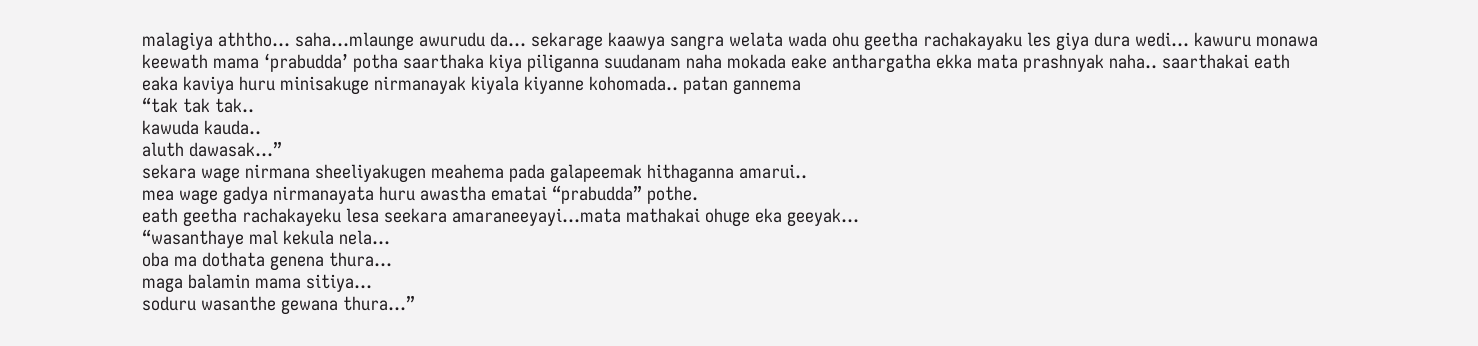malagiya aththo… saha…mlaunge awurudu da… sekarage kaawya sangra welata wada ohu geetha rachakayaku les giya dura wedi… kawuru monawa keewath mama ‘prabudda’ potha saarthaka kiya piliganna suudanam naha mokada eake anthargatha ekka mata prashnyak naha.. saarthakai eath eaka kaviya huru minisakuge nirmanayak kiyala kiyanne kohomada.. patan gannema
“tak tak tak..
kawuda kauda..
aluth dawasak…”
sekara wage nirmana sheeliyakugen meahema pada galapeemak hithaganna amarui..
mea wage gadya nirmanayata huru awastha ematai “prabudda” pothe.
eath geetha rachakayeku lesa seekara amaraneeyayi…mata mathakai ohuge eka geeyak…
“wasanthaye mal kekula nela…
oba ma dothata genena thura…
maga balamin mama sitiya…
soduru wasanthe gewana thura…”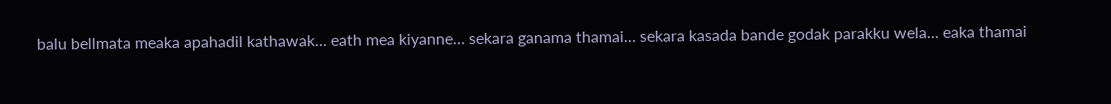balu bellmata meaka apahadil kathawak… eath mea kiyanne… sekara ganama thamai… sekara kasada bande godak parakku wela… eaka thamai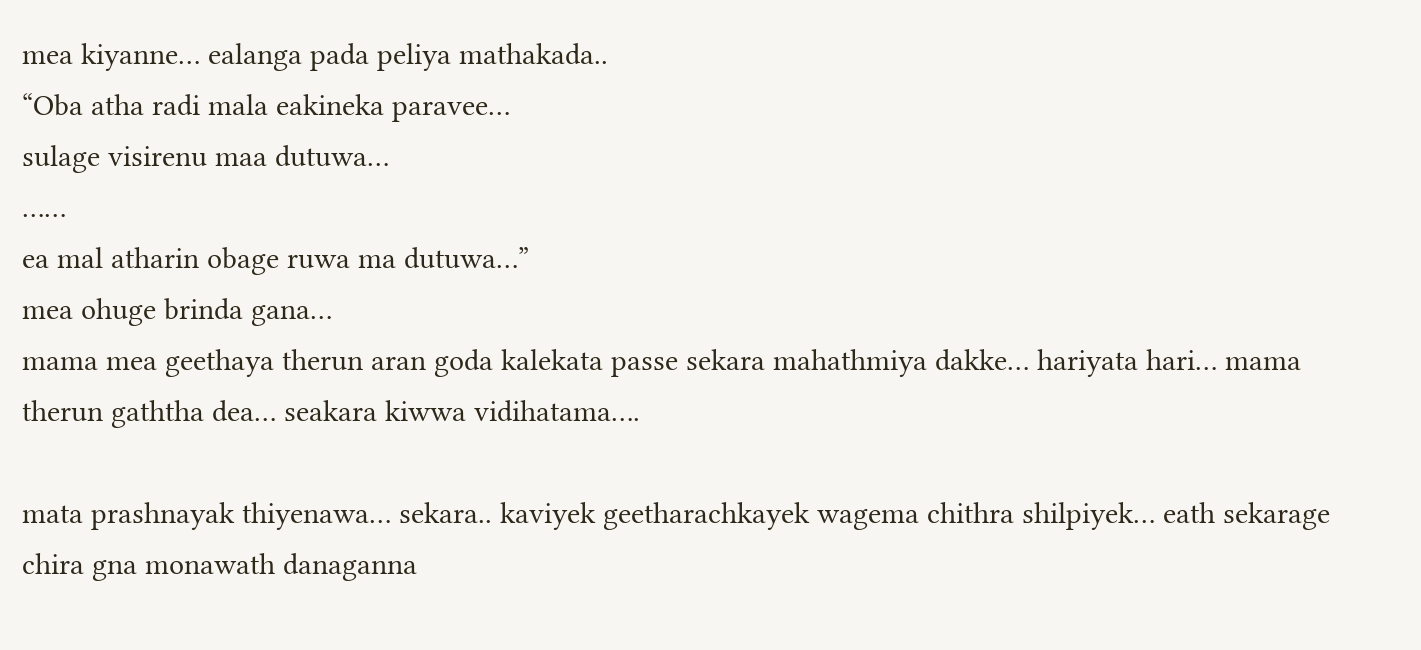mea kiyanne… ealanga pada peliya mathakada..
“Oba atha radi mala eakineka paravee…
sulage visirenu maa dutuwa…
……
ea mal atharin obage ruwa ma dutuwa…”
mea ohuge brinda gana…
mama mea geethaya therun aran goda kalekata passe sekara mahathmiya dakke… hariyata hari… mama therun gaththa dea… seakara kiwwa vidihatama….

mata prashnayak thiyenawa… sekara.. kaviyek geetharachkayek wagema chithra shilpiyek… eath sekarage chira gna monawath danaganna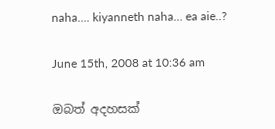naha…. kiyanneth naha… ea aie..?

June 15th, 2008 at 10:36 am

ඔබත් අදහසක්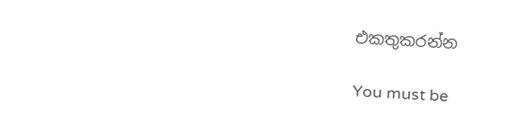එකතුකරන්න

You must be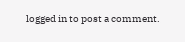logged in to post a comment.